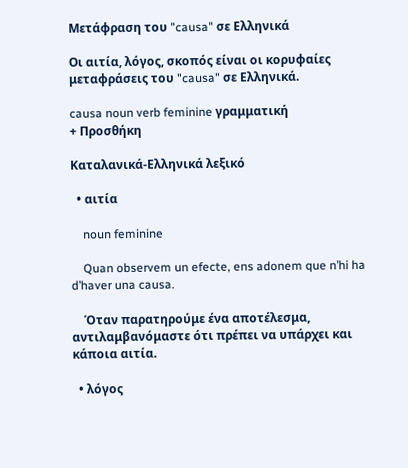Μετάφραση του "causa" σε Ελληνικά

Οι αιτία, λόγος, σκοπός είναι οι κορυφαίες μεταφράσεις του "causa" σε Ελληνικά.

causa noun verb feminine γραμματική
+ Προσθήκη

Καταλανικά-Ελληνικά λεξικό

  • αιτία

    noun feminine

    Quan observem un efecte, ens adonem que n’hi ha d’haver una causa.

    Όταν παρατηρούμε ένα αποτέλεσμα, αντιλαμβανόμαστε ότι πρέπει να υπάρχει και κάποια αιτία.

  • λόγος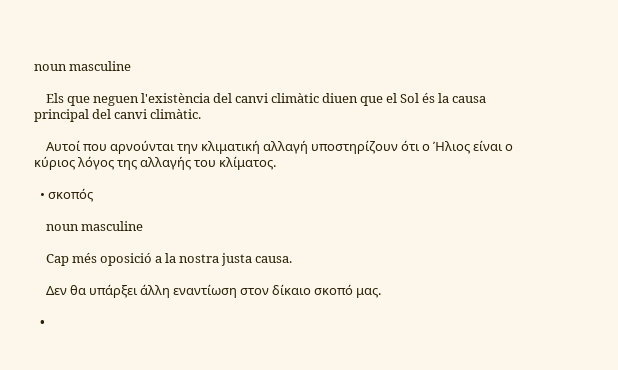noun masculine

    Els que neguen l'existència del canvi climàtic diuen que el Sol és la causa principal del canvi climàtic.

    Αυτοί που αρνούνται την κλιματική αλλαγή υποστηρίζουν ότι ο Ήλιος είναι ο κύριος λόγος της αλλαγής του κλίματος.

  • σκοπός

    noun masculine

    Cap més oposició a la nostra justa causa.

    Δεν θα υπάρξει άλλη εναντίωση στον δίκαιο σκοπό μας.

  •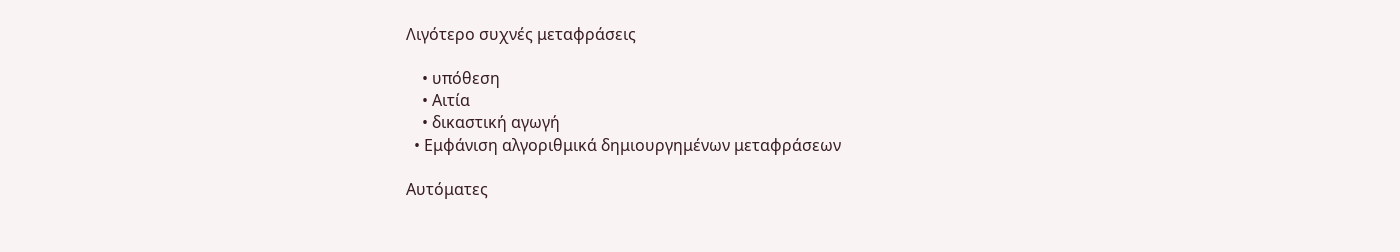Λιγότερο συχνές μεταφράσεις

    • υπόθεση
    • Αιτία
    • δικαστική αγωγή
  • Εμφάνιση αλγοριθμικά δημιουργημένων μεταφράσεων

Αυτόματες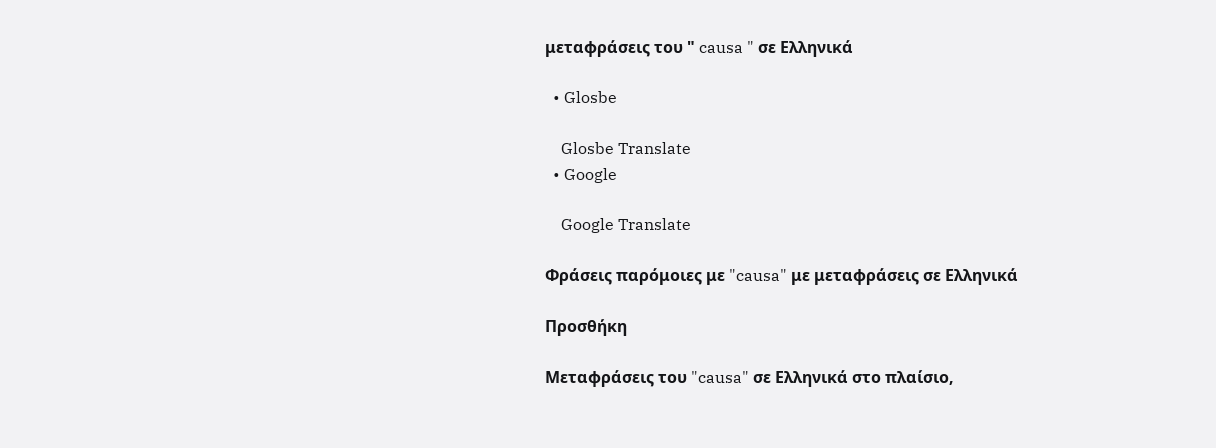μεταφράσεις του " causa " σε Ελληνικά

  • Glosbe

    Glosbe Translate
  • Google

    Google Translate

Φράσεις παρόμοιες με "causa" με μεταφράσεις σε Ελληνικά

Προσθήκη

Μεταφράσεις του "causa" σε Ελληνικά στο πλαίσιο,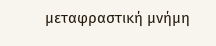μεταφραστική μνήμη